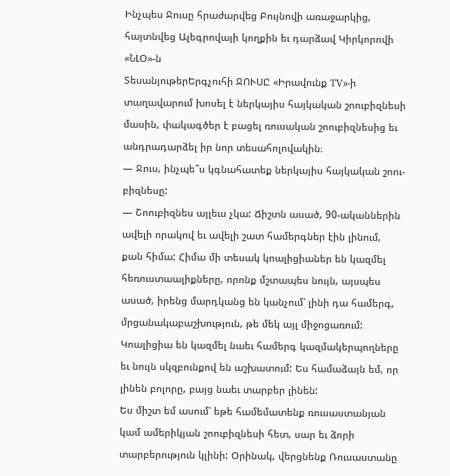Ինչպես Ջուսը հրաժարվեց Բույնովի առաջարկից, հայտնվեց Ալեգրովայի կողքին եւ դարձավ Կիրկորովի «ՆԼՕ»-ն
ՏեսանյութերԵրգչուհի ՋՈՒՍԸ «Իրավունք TV»-ի տաղավարում խոսել է ներկայիս հայկական շոուբիզնեսի մասին, փակագծեր է բացել ռուսական շոուբիզնեսից եւ անդրադարձել իր նոր տեսահոլովակին։
— Ջուս, ինչպե՞ս կգնահատեք ներկայիս հայկական շոու-բիզնեսը:
— Շոուբիզնես այլեւս չկա: Ճիշտն ասած, 90-ականներին ավելի որակով եւ ավելի շատ համերգներ էին լինում, քան հիմա: Հիմա մի տեսակ կոալիցիաներ են կազմել հեռուստաալիքները, որոնք մշտապես նույն, այսպես ասած, իրենց մարդկանց են կանչում՝ լինի դա համերգ, մրցանակաբաշխություն, թե մեկ այլ միջոցառում: Կոալիցիա են կազմել նաեւ համերգ կազմակերպողները եւ նույն սկզբունքով են աշխատում: Ես համաձայն եմ, որ լինեն բոլորը, բայց նաեւ տարբեր լինեն:
Ես միշտ եմ ասում՝ եթե համեմատենք ռուսաստանյան կամ ամերիկյան շոուբիզնեսի հետ, սար եւ ձորի տարբերություն կլինի: Օրինակ, վերցնենք Ռուսաստանը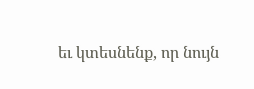եւ կտեսնենք, որ նույն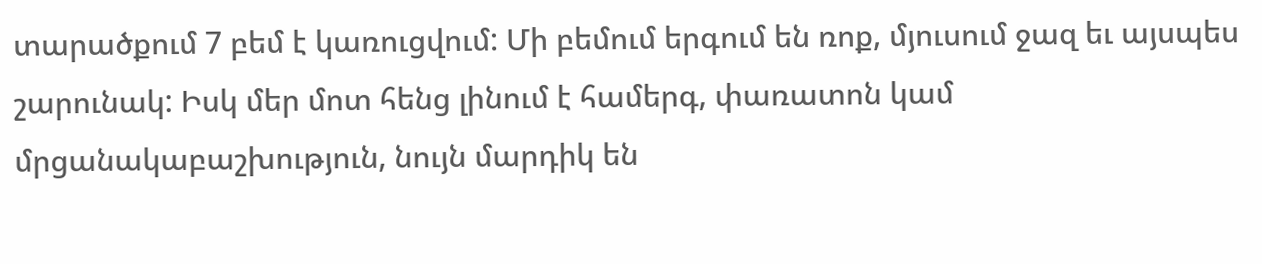տարածքում 7 բեմ է կառուցվում: Մի բեմում երգում են ռոք, մյուսում ջազ եւ այսպես շարունակ: Իսկ մեր մոտ հենց լինում է համերգ, փառատոն կամ մրցանակաբաշխություն, նույն մարդիկ են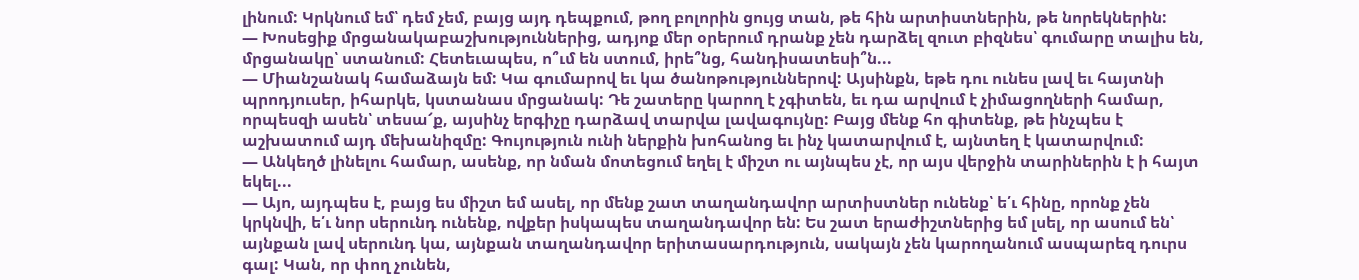լինում: Կրկնում եմ՝ դեմ չեմ, բայց այդ դեպքում, թող բոլորին ցույց տան, թե հին արտիստներին, թե նորեկներին:
— Խոսեցիք մրցանակաբաշխություններից, ադյոք մեր օրերում դրանք չեն դարձել զուտ բիզնես՝ գումարը տալիս են, մրցանակը՝ ստանում: Հետեւապես, ո՞ւմ են ստում, իրե՞նց, հանդիսատեսի՞ն...
— Միանշանակ համաձայն եմ: Կա գումարով եւ կա ծանոթություններով: Այսինքն, եթե դու ունես լավ եւ հայտնի պրոդյուսեր, իհարկե, կստանաս մրցանակ: Դե շատերը կարող է չգիտեն, եւ դա արվում է չիմացողների համար, որպեսզի ասեն՝ տեսա՜ք, այսինչ երգիչը դարձավ տարվա լավագույնը: Բայց մենք հո գիտենք, թե ինչպես է աշխատում այդ մեխանիզմը: Գույություն ունի ներքին խոհանոց եւ ինչ կատարվում է, այնտեղ է կատարվում:
— Անկեղծ լինելու համար, ասենք, որ նման մոտեցում եղել է միշտ ու այնպես չէ, որ այս վերջին տարիներին է ի հայտ եկել...
— Այո, այդպես է, բայց ես միշտ եմ ասել, որ մենք շատ տաղանդավոր արտիստներ ունենք՝ ե՛ւ հինը, որոնք չեն կրկնվի, ե՛ւ նոր սերունդ ունենք, ովքեր իսկապես տաղանդավոր են: Ես շատ երաժիշտներից եմ լսել, որ ասում են՝ այնքան լավ սերունդ կա, այնքան տաղանդավոր երիտասարդություն, սակայն չեն կարողանում ասպարեզ դուրս գալ: Կան, որ փող չունեն,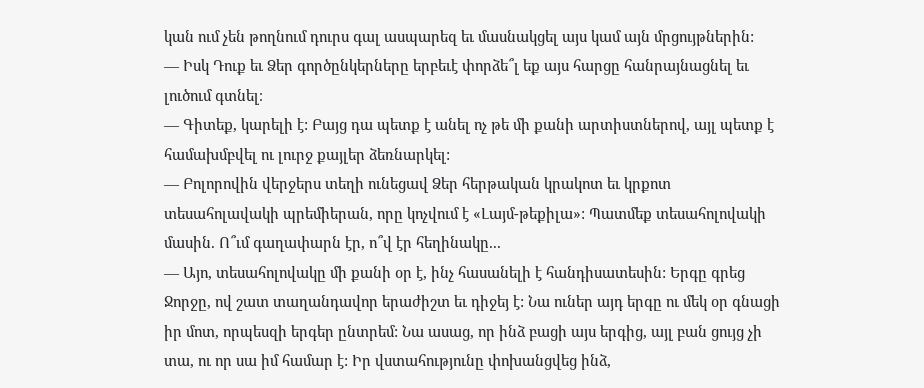կան ում չեն թողնում դուրս գալ ասպարեզ եւ մասնակցել այս կամ այն մրցույթներին:
— Իսկ Դուք եւ Ձեր գործընկերները երբեւէ փորձե՞լ եք այս հարցը հանրայնացնել եւ լուծում գտնել։
— Գիտեք, կարելի է: Բայց դա պետք է անել ոչ թե մի քանի արտիստներով, այլ պետք է համախմբվել ու լուրջ քայլեր ձեռնարկել:
— Բոլորովին վերջերս տեղի ունեցավ Ձեր հերթական կրակոտ եւ կրքոտ տեսահոլավակի պրեմիերան, որը կոչվում է «Լայմ-թեքիլա»: Պատմեք տեսահոլովակի մասին. Ո՞ւմ գաղափարն էր, ո՞վ էր հեղինակը...
— Այո, տեսահոլովակը մի քանի օր է, ինչ հասանելի է հանդիսատեսին: Երգը գրեց Ջորջը, ով շատ տաղանդավոր երաժիշտ եւ դիջեյ է: Նա ուներ այդ երգը ու մեկ օր գնացի իր մոտ, որպեսզի երգեր ընտրեմ: Նա ասաց, որ ինձ բացի այս երգից, այլ բան ցույց չի տա, ու որ սա իմ համար է: Իր վստահությունը փոխանցվեց ինձ,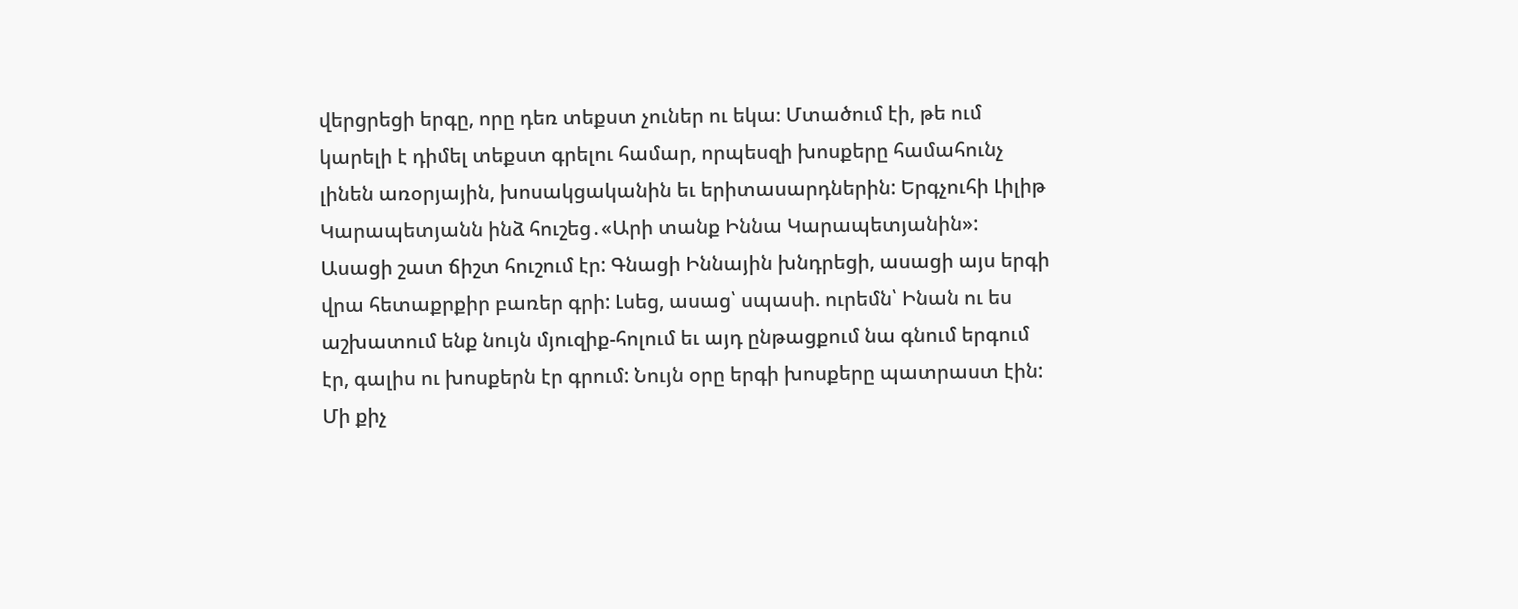վերցրեցի երգը, որը դեռ տեքստ չուներ ու եկա։ Մտածում էի, թե ում կարելի է դիմել տեքստ գրելու համար, որպեսզի խոսքերը համահունչ լինեն առօրյային, խոսակցականին եւ երիտասարդներին: Երգչուհի Լիլիթ Կարապետյանն ինձ հուշեց․«Արի տանք Իննա Կարապետյանին»: Ասացի շատ ճիշտ հուշում էր: Գնացի Իննային խնդրեցի, ասացի այս երգի վրա հետաքրքիր բառեր գրի: Լսեց, ասաց՝ սպասի. ուրեմն՝ Ինան ու ես աշխատում ենք նույն մյուզիք-հոլում եւ այդ ընթացքում նա գնում երգում էր, գալիս ու խոսքերն էր գրում: Նույն օրը երգի խոսքերը պատրաստ էին: Մի քիչ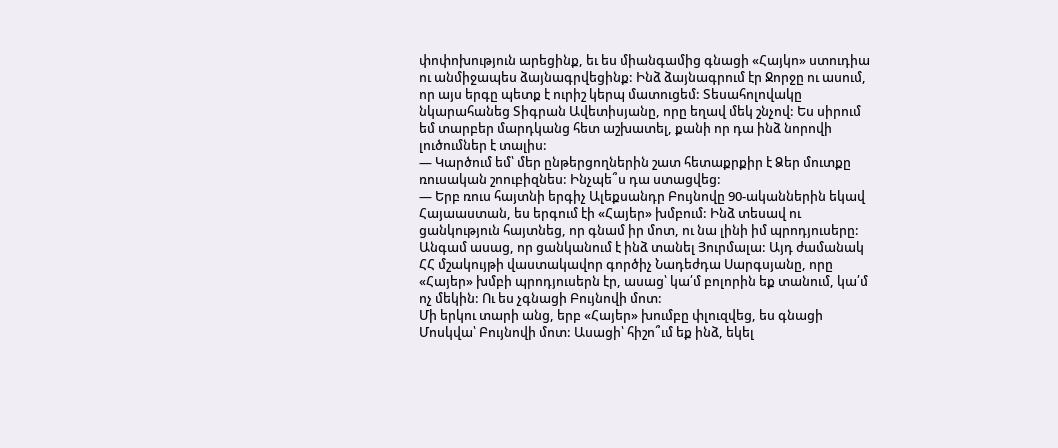փոփոխություն արեցինք, եւ ես միանգամից գնացի «Հայկո» ստուդիա ու անմիջապես ձայնագրվեցինք: Ինձ ձայնագրում էր Ջորջը ու ասում, որ այս երգը պետք է ուրիշ կերպ մատուցեմ: Տեսահոլովակը նկարահանեց Տիգրան Ավետիսյանը, որը եղավ մեկ շնչով: Ես սիրում եմ տարբեր մարդկանց հետ աշխատել, քանի որ դա ինձ նորովի լուծումներ է տալիս:
— Կարծում եմ՝ մեր ընթերցողներին շատ հետաքրքիր է Ձեր մուտքը ռուսական շոուբիզնես: Ինչպե՞ս դա ստացվեց:
— Երբ ռուս հայտնի երգիչ Ալեքսանդր Բույնովը 90-ականներին եկավ Հայաաստան, ես երգում էի «Հայեր» խմբում: Ինձ տեսավ ու ցանկություն հայտնեց, որ գնամ իր մոտ, ու նա լինի իմ պրոդյուսերը: Անգամ ասաց, որ ցանկանում է ինձ տանել Յուրմալա: Այդ ժամանակ ՀՀ մշակույթի վաստակավոր գործիչ Նադեժդա Սարգսյանը, որը «Հայեր» խմբի պրոդյուսերն էր, ասաց՝ կա՛մ բոլորին եք տանում, կա՛մ ոչ մեկին: Ու ես չգնացի Բույնովի մոտ:
Մի երկու տարի անց, երբ «Հայեր» խումբը փլուզվեց, ես գնացի Մոսկվա՝ Բույնովի մոտ: Ասացի՝ հիշո՞ւմ եք ինձ, եկել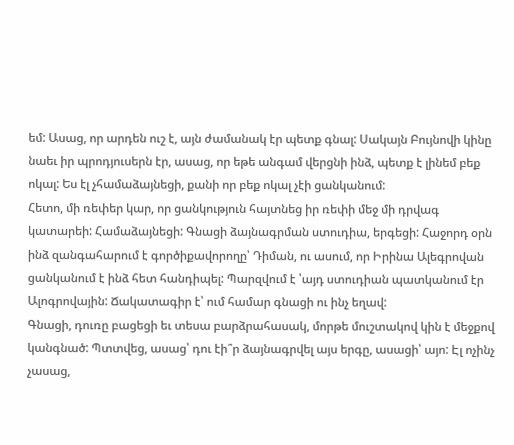եմ: Ասաց, որ արդեն ուշ է, այն ժամանակ էր պետք գնալ: Սակայն Բույնովի կինը նաեւ իր պրոդյուսերն էր, ասաց, որ եթե անգամ վերցնի ինձ, պետք է լինեմ բեք ոկալ: Ես էլ չհամաձայնեցի, քանի որ բեք ոկալ չէի ցանկանում:
Հետո, մի ռեփեր կար, որ ցանկություն հայտնեց իր ռեփի մեջ մի դրվագ կատարեի: Համաձայնեցի: Գնացի ձայնագրման ստուդիա, երգեցի: Հաջորդ օրն ինձ զանգահարում է գործիքավորողը՝ Դիման, ու ասում, որ Իրինա Ալեգրովան ցանկանում է ինձ հետ հանդիպել: Պարզվում է ՝այդ ստուդիան պատկանում էր Ալոգրովային: Ճակատագիր է՝ ում համար գնացի ու ինչ եղավ:
Գնացի, դուռը բացեցի եւ տեսա բարձրահասակ, մորթե մուշտակով կին է մեջքով կանգնած: Պտտվեց, ասաց՝ դու էի՞ր ձայնագրվել այս երգը, ասացի՝ այո: Էլ ոչինչ չասաց,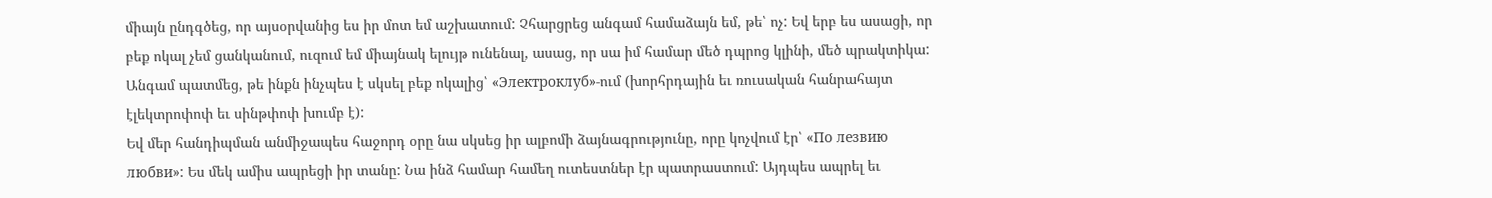միայն ընդգծեց, որ այսօրվանից ես իր մոտ եմ աշխատում: Չհարցրեց անգամ համաձայն եմ, թե՝ ոչ: Եվ երբ ես ասացի, որ բեք ոկալ չեմ ցանկանում, ուզում եմ միայնակ ելույթ ունենալ, ասաց, որ սա իմ համար մեծ դպրոց կլինի, մեծ պրակտիկա: Անգամ պատմեց, թե ինքն ինչպես է սկսել բեք ոկալից՝ «Электроклуб»-ում (խորհրդային եւ ռուսական հանրահայտ էլեկտրոփոփ եւ սինթփոփ խումբ է):
Եվ մեր հանդիպման անմիջապես հաջորդ օրը նա սկսեց իր ալբոմի ձայնագրությունը, որը կոչվում էր՝ «По лезвию любви»: Ես մեկ ամիս ապրեցի իր տանը: Նա ինձ համար համեղ ուտեստներ էր պատրաստում: Այդպես ապրել եւ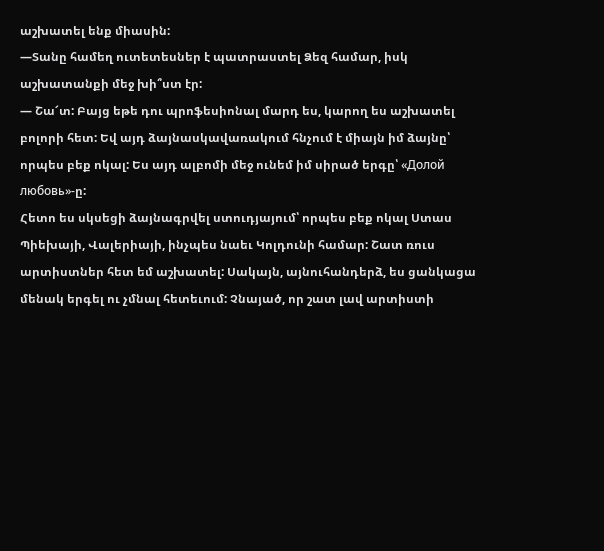աշխատել ենք միասին:
—Տանը համեղ ուտետեսներ է պատրաստել Ձեզ համար, իսկ աշխատանքի մեջ խի՞ստ էր:
— Շա՜տ: Բայց եթե դու պրոֆեսիոնալ մարդ ես, կարող ես աշխատել բոլորի հետ: Եվ այդ ձայնասկավառակում հնչում է միայն իմ ձայնը՝ որպես բեք ոկալ: Ես այդ ալբոմի մեջ ունեմ իմ սիրած երգը՝ «Долой любовь»-ը:
Հետո ես սկսեցի ձայնագրվել ստուդյայում՝ որպես բեք ոկալ Ստաս Պիեխայի, Վալերիայի, ինչպես նաեւ Կոլդունի համար: Շատ ռուս արտիստներ հետ եմ աշխատել: Սակայն, այնուհանդերձ, ես ցանկացա մենակ երգել ու չմնալ հետեւում: Չնայած, որ շատ լավ արտիստի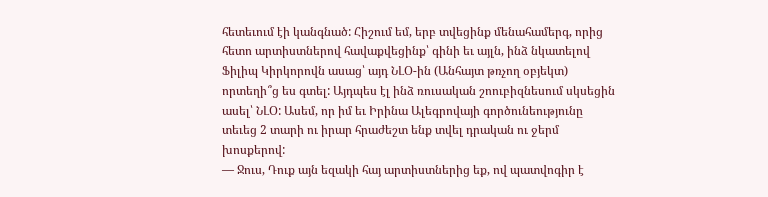հետեւում էի կանգնած: Հիշում եմ, երբ տվեցինք մենահամերգ, որից հետո արտիստներով հավաքվեցինք՝ գինի եւ այլն, ինձ նկատելով Ֆիլիպ Կիրկորովն ասաց՝ այդ ՆԼՕ-ին (Անհայտ թռչող օբյեկտ) որտեղի՞ց ես գտել: Այդպես էլ ինձ ռուսական շոուբիզնեսում սկսեցին ասել՝ ՆԼՕ: Ասեմ, որ իմ եւ Իրինա Ալեգրովայի գործունեությունը տեւեց 2 տարի ու իրար հրաժեշտ ենք տվել դրական ու ջերմ խոսքերով:
— Ջուս, Դուք այն եզակի հայ արտիստներից եք, ով պատվոգիր է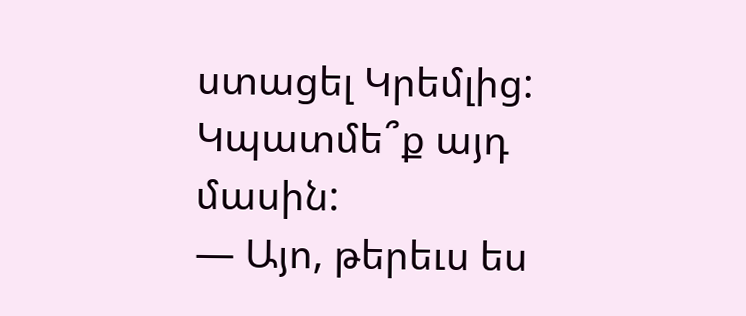ստացել Կրեմլից: Կպատմե՞ք այդ մասին:
— Այո, թերեւս ես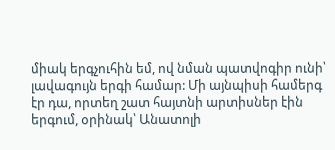միակ երգչուհին եմ, ով նման պատվոգիր ունի՝ լավագույն երգի համար: Մի այնպիսի համերգ էր դա, որտեղ շատ հայտնի արտիսներ էին երգում, օրինակ՝ Անատոլի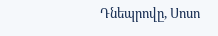Դնեպրովը, Սոսո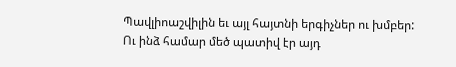Պավլիոաշվիլին եւ այլ հայտնի երգիչներ ու խմբեր: Ու ինձ համար մեծ պատիվ էր այդ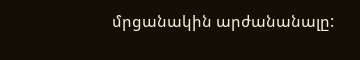մրցանակին արժանանալը: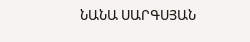ՆԱՆԱ ՍԱՐԳՍՅԱՆ